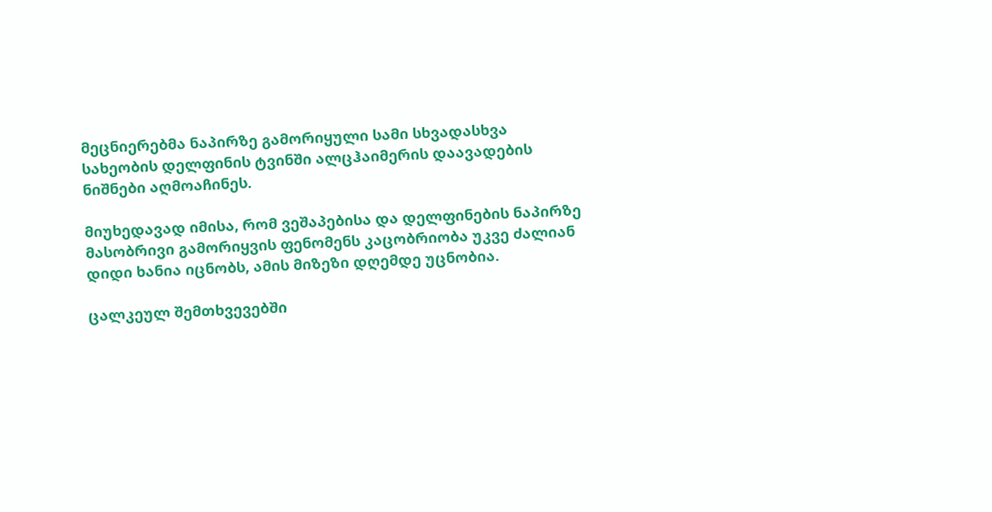მეცნიერებმა ნაპირზე გამორიყული სამი სხვადასხვა სახეობის დელფინის ტვინში ალცჰაიმერის დაავადების ნიშნები აღმოაჩინეს.

მიუხედავად იმისა, რომ ვეშაპებისა და დელფინების ნაპირზე მასობრივი გამორიყვის ფენომენს კაცობრიობა უკვე ძალიან დიდი ხანია იცნობს, ამის მიზეზი დღემდე უცნობია.

ცალკეულ შემთხვევებში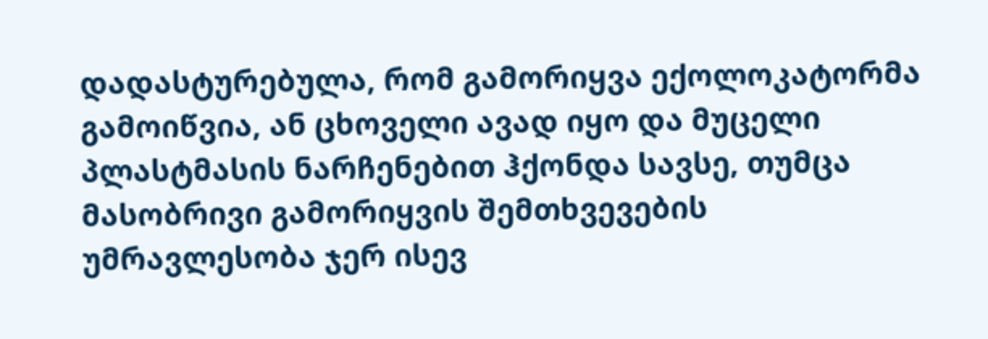დადასტურებულა, რომ გამორიყვა ექოლოკატორმა გამოიწვია, ან ცხოველი ავად იყო და მუცელი პლასტმასის ნარჩენებით ჰქონდა სავსე, თუმცა მასობრივი გამორიყვის შემთხვევების უმრავლესობა ჯერ ისევ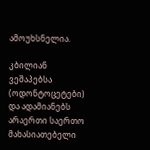ამოუხსნელია.

კბილიან ვეშაპებსა (ოდონტოცეტები) და ადამიანებს არაერთი საერთო მახასიათებელი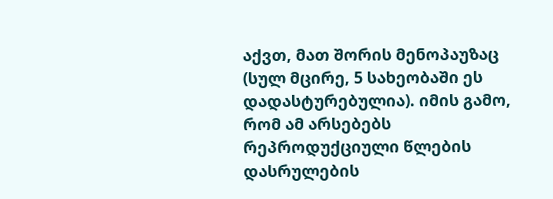აქვთ, მათ შორის მენოპაუზაც (სულ მცირე, 5 სახეობაში ეს დადასტურებულია). იმის გამო, რომ ამ არსებებს რეპროდუქციული წლების დასრულების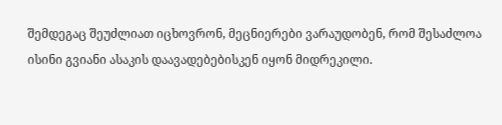შემდეგაც შეუძლიათ იცხოვრონ, მეცნიერები ვარაუდობენ, რომ შესაძლოა ისინი გვიანი ასაკის დაავადებებისკენ იყონ მიდრეკილი.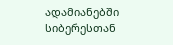ადამიანებში სიბერესთან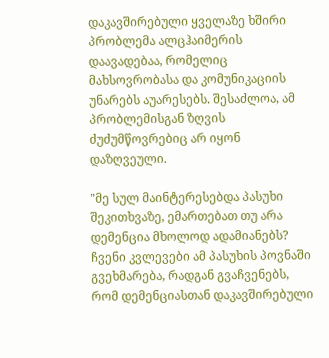დაკავშირებული ყველაზე ხშირი პრობლემა ალცჰაიმერის დაავადებაა, რომელიც მახსოვრობასა და კომუნიკაციის უნარებს აუარესებს. შესაძლოა, ამ პრობლემისგან ზღვის ძუძუმწოვრებიც არ იყონ დაზღვეული.

"მე სულ მაინტერესებდა პასუხი შეკითხვაზე, ემართებათ თუ არა დემენცია მხოლოდ ადამიანებს? ჩვენი კვლევები ამ პასუხის პოვნაში გვეხმარება, რადგან გვაჩვენებს, რომ დემენციასთან დაკავშირებული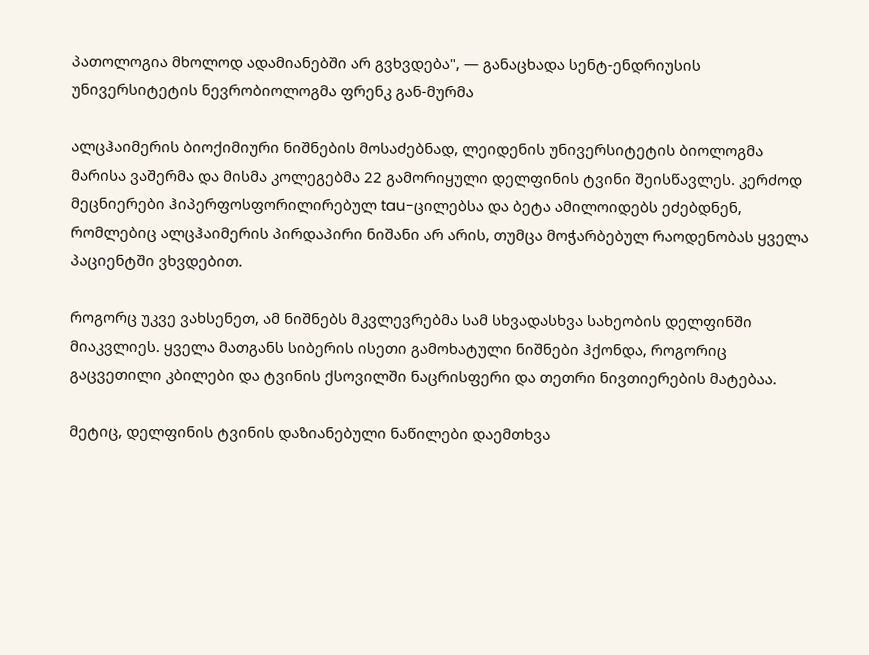პათოლოგია მხოლოდ ადამიანებში არ გვხვდება", — განაცხადა სენტ-ენდრიუსის უნივერსიტეტის ნევრობიოლოგმა ფრენკ გან-მურმა

ალცჰაიმერის ბიოქიმიური ნიშნების მოსაძებნად, ლეიდენის უნივერსიტეტის ბიოლოგმა მარისა ვაშერმა და მისმა კოლეგებმა 22 გამორიყული დელფინის ტვინი შეისწავლეს. კერძოდ მეცნიერები ჰიპერფოსფორილირებულ tau-ცილებსა და ბეტა ამილოიდებს ეძებდნენ, რომლებიც ალცჰაიმერის პირდაპირი ნიშანი არ არის, თუმცა მოჭარბებულ რაოდენობას ყველა პაციენტში ვხვდებით.

როგორც უკვე ვახსენეთ, ამ ნიშნებს მკვლევრებმა სამ სხვადასხვა სახეობის დელფინში მიაკვლიეს. ყველა მათგანს სიბერის ისეთი გამოხატული ნიშნები ჰქონდა, როგორიც გაცვეთილი კბილები და ტვინის ქსოვილში ნაცრისფერი და თეთრი ნივთიერების მატებაა.

მეტიც, დელფინის ტვინის დაზიანებული ნაწილები დაემთხვა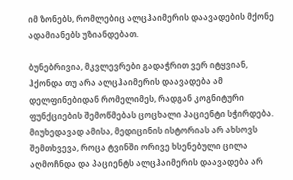იმ ზონებს, რომლებიც ალცჰაიმერის დაავადების მქონე ადამიანებს უზიანდებათ.

ბუნებრივია, მკვლევრები გადაჭრით ვერ იტყვიან, ჰქონდა თუ არა ალცჰაიმერის დაავადება ამ დელფინებიდან რომელიმეს, რადგან კოგნიტური ფუნქციების შემოწმებას ცოცხალი პაციენტი სჭირდება. მიუხედავად ამისა, მედიცინის ისტორიას არ ახსოვს შემთხვევა, როცა ტვინში ორივე ხსენებული ცილა აღმოჩნდა და პაციენტს ალცჰაიმერის დაავადება არ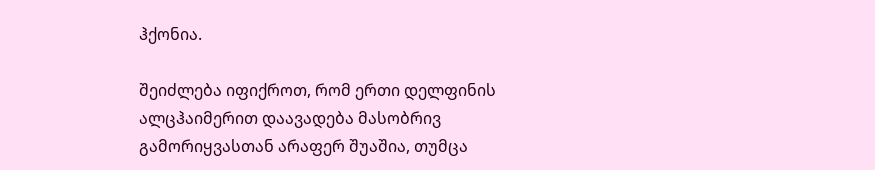ჰქონია.

შეიძლება იფიქროთ, რომ ერთი დელფინის ალცჰაიმერით დაავადება მასობრივ გამორიყვასთან არაფერ შუაშია, თუმცა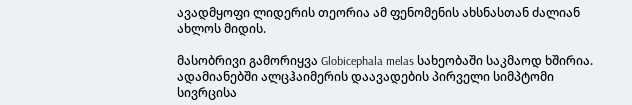ავადმყოფი ლიდერის თეორია ამ ფენომენის ახსნასთან ძალიან ახლოს მიდის.

მასობრივი გამორიყვა Globicephala melas სახეობაში საკმაოდ ხშირია. ადამიანებში ალცჰაიმერის დაავადების პირველი სიმპტომი სივრცისა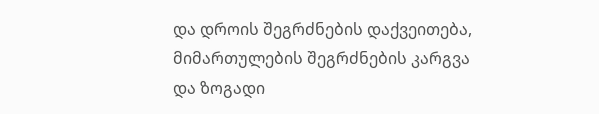და დროის შეგრძნების დაქვეითება, მიმართულების შეგრძნების კარგვა და ზოგადი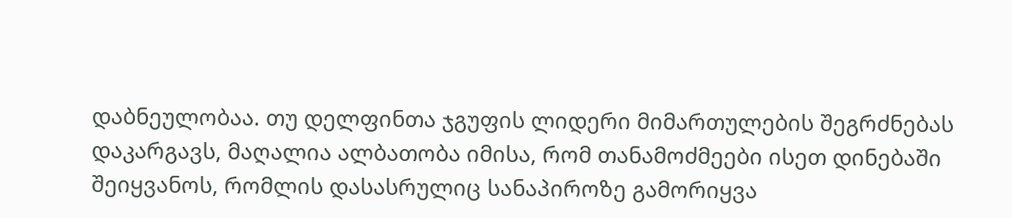დაბნეულობაა. თუ დელფინთა ჯგუფის ლიდერი მიმართულების შეგრძნებას დაკარგავს, მაღალია ალბათობა იმისა, რომ თანამოძმეები ისეთ დინებაში შეიყვანოს, რომლის დასასრულიც სანაპიროზე გამორიყვა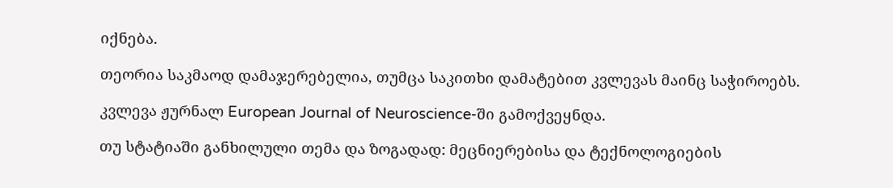იქნება.

თეორია საკმაოდ დამაჯერებელია, თუმცა საკითხი დამატებით კვლევას მაინც საჭიროებს.

კვლევა ჟურნალ European Journal of Neuroscience-ში გამოქვეყნდა.

თუ სტატიაში განხილული თემა და ზოგადად: მეცნიერებისა და ტექნოლოგიების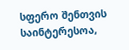სფერო შენთვის საინტერესოა,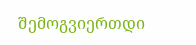შემოგვიერთდი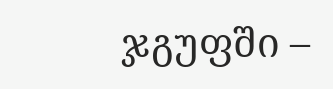ჯგუფში –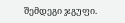შემდეგი ჯგუფი.